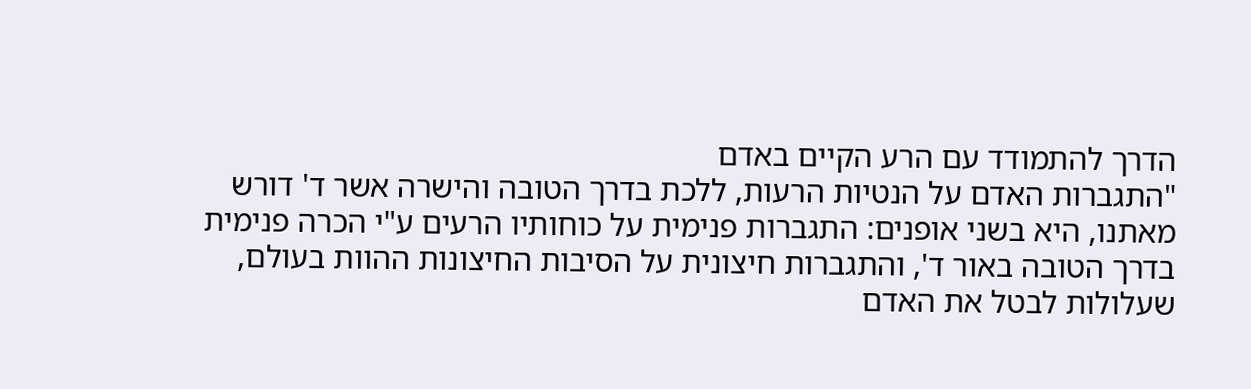הדרך להתמודד עם הרע הקיים באדם
"התגברות האדם על הנטיות הרעות, ללכת בדרך הטובה והישרה אשר ד' דורש מאתנו, היא בשני אופנים: התגברות פנימית על כוחותיו הרעים ע"י הכרה פנימית בדרך הטובה באור ד', והתגברות חיצונית על הסיבות החיצונות ההוות בעולם, שעלולות לבטל את האדם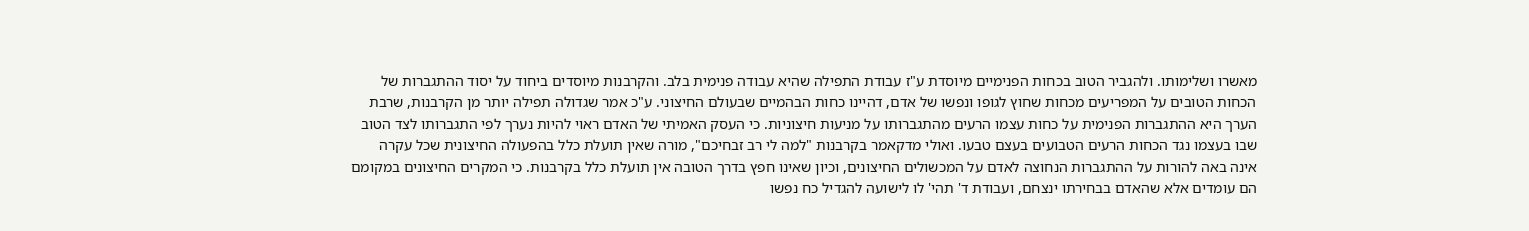מאשרו ושלימותו. ולהגביר הטוב בכחות הפנימיים מיוסדת ע"ז עבודת התפילה שהיא עבודה פנימית בלב. והקרבנות מיוסדים ביחוד על יסוד ההתגברות של הכחות הטובים על המפריעים מכחות שחוץ לגופו ונפשו של אדם, דהיינו כחות הבהמיים שבעולם החיצוני. ע"כ אמר שגדולה תפילה יותר מן הקרבנות, שרבת הערך היא ההתגברות הפנימית על כחות עצמו הרעים מהתגברותו על מניעות חיצוניות. כי העסק האמיתי של האדם ראוי להיות נערך לפי התגברותו לצד הטוב שבו בעצמו נגד הכחות הרעים הטבועים בעצם טבעו. ואולי מדקאמר בקרבנות "למה לי רב זבחיכם", מורה שאין תועלת כלל בהפעולה החיצונית שכל עקרה אינה באה להורות על ההתגברות הנחוצה לאדם על המכשולים החיצונים, וכיון שאינו חפץ בדרך הטובה אין תועלת כלל בקרבנות. כי המקרים החיצונים במקומם הם עומדים אלא שהאדם בבחירתו ינצחם, ועבודת ד' תהי' לו לישועה להגדיל כח נפשו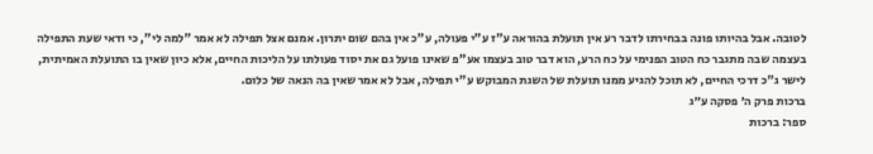לטובה. אבל בהיותו פונה בבחירתו לדבר רע אין תועלת בהוראה ע"ז ע"י פעולה, ע"כ אין בהם שום יתרון. אמנם אצל תפילה לא אמר "למה לי", כי ודאי שעת התפילה בעצמה שבה מתגבר כח הטוב הפנימי על כח הרע, הוא דבר טוב בעצמו אע"פ שאינו פועל גם את יסוד פעולתו על הליכות החיים, אלא כיון שאין בו התועלת האמיתית, לישר ג"כ דרכי החיים, לא תוכל להגיע ממנו תועלת של השגת המבוקש ע"י תפילה, אבל לא אמר שאין בה הנאה של כלום.
ברכות פרק ה׳ פסקה ע״ג
ספר: ברכות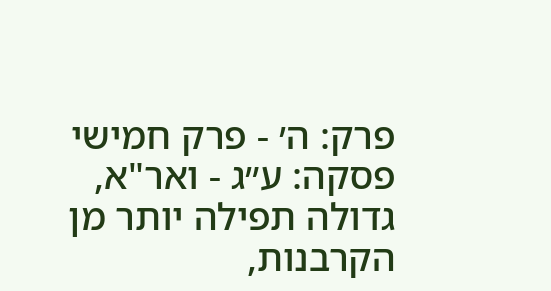פרק: ה׳ - פרק חמישי
פסקה: ע״ג - ואר"א, גדולה תפילה יותר מן הקרבנות,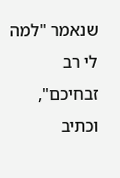שנאמר "למה לי רב זבחיכם", וכתיב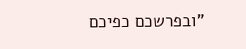"ובפרשכם כפיכם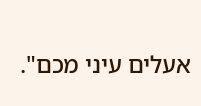אעלים עיני מכם".